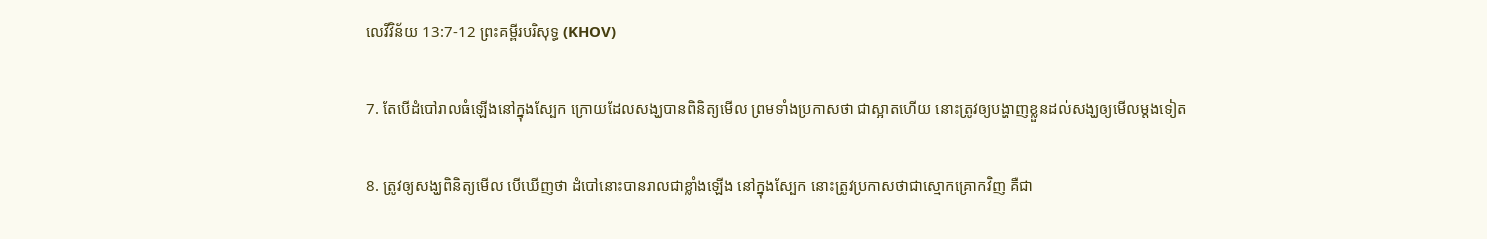លេវីវិន័យ 13:7-12 ព្រះគម្ពីរបរិសុទ្ធ (KHOV)

7. តែបើដំបៅរាលធំឡើងនៅក្នុងស្បែក ក្រោយដែលសង្ឃបានពិនិត្យមើល ព្រមទាំងប្រកាសថា ជាស្អាតហើយ នោះត្រូវឲ្យបង្ហាញខ្លួនដល់សង្ឃឲ្យមើលម្តងទៀត

8. ត្រូវឲ្យសង្ឃពិនិត្យមើល បើឃើញថា ដំបៅនោះបានរាលជាខ្លាំងឡើង នៅក្នុងស្បែក នោះត្រូវប្រកាសថាជាស្មោក‌គ្រោកវិញ គឺជា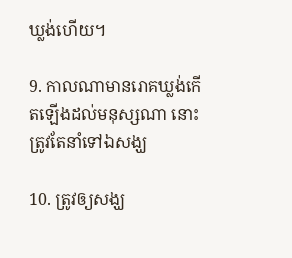ឃ្លង់ហើយ។

9. កាលណាមានរោគឃ្លង់កើតឡើងដល់មនុស្សណា នោះត្រូវតែនាំទៅឯសង្ឃ

10. ត្រូវឲ្យសង្ឃ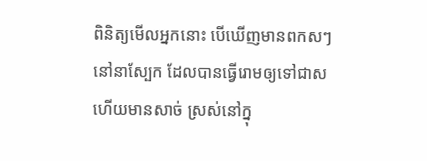ពិនិត្យមើលអ្នកនោះ បើឃើញមានពកសៗនៅនាស្បែក ដែលបានធ្វើរោមឲ្យទៅជាស ហើយមានសាច់ ស្រស់នៅក្នុ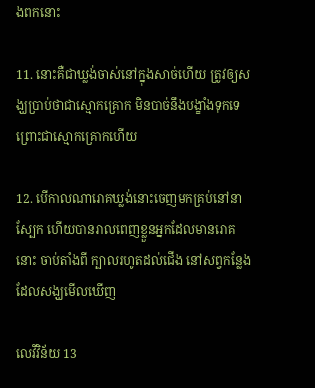ងពកនោះ

11. នោះគឺជាឃ្លង់ចាស់នៅក្នុងសាច់ហើយ ត្រូវឲ្យសង្ឃប្រាប់ថាជាស្មោក‌គ្រោក មិនបាច់នឹងបង្ខាំងទុកទេ ព្រោះជាស្មោក‌គ្រោកហើយ

12. បើកាលណារោគឃ្លង់នោះចេញមកគ្រប់នៅនាស្បែក ហើយបានរាលពេញខ្លួនអ្នកដែលមានរោគនោះ ចាប់តាំងពី ក្បាលរហូតដល់ជើង នៅសព្វកន្លែងដែលសង្ឃមើលឃើញ

លេវីវិន័យ 13